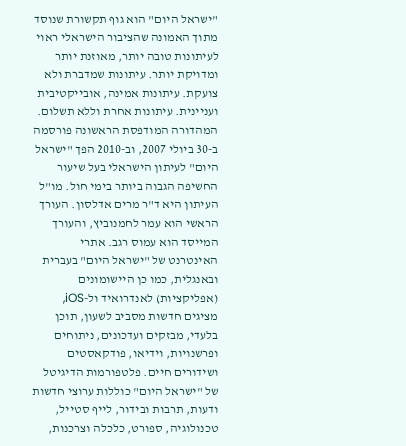"ישראל היום" הוא גוף תקשורת שנוסד מתוך האמונה שהציבור הישראלי ראוי לעיתונות טובה יותר, מאוזנת יותר ומדויקת יותר. עיתונות שמדברת ולא צועקת. עיתונות אמינה, אובייקטיבית ועניינית. עיתונות אחרת וללא תשלום. המהדורה המודפסת הראשונה פורסמה ב-30 ביולי 2007, וב-2010 הפך "ישראל היום" לעיתון הישראלי בעל שיעור החשיפה הגבוה ביותר בימי חול. מו"ל העיתון היא ד"ר מרים אדלסון. העורך הראשי הוא עמר לחמנוביץ, והעורך המייסד הוא עמוס רגב. אתרי האינטרנט של "ישראל היום" בעברית ובאנגלית, כמו כן היישומונים (אפליקציות) לאנדרואיד ול-iOS, מציגים חדשות מסביב לשעון, תוכן בלעדי, מבזקים ועדכונים, ניתוחים ופרשנויות, וידיאו, פודקאסטים ושידורים חיים. פלטפורמות הדיגיטל של "ישראל היום" כוללות ערוצי חדשות ודעות, תרבות ובידור, לייף סטייל, טכנולוגיה, ספורט, כלכלה וצרכנות,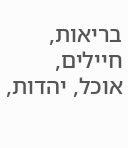בריאות, חיילים, אוכל, יהדות,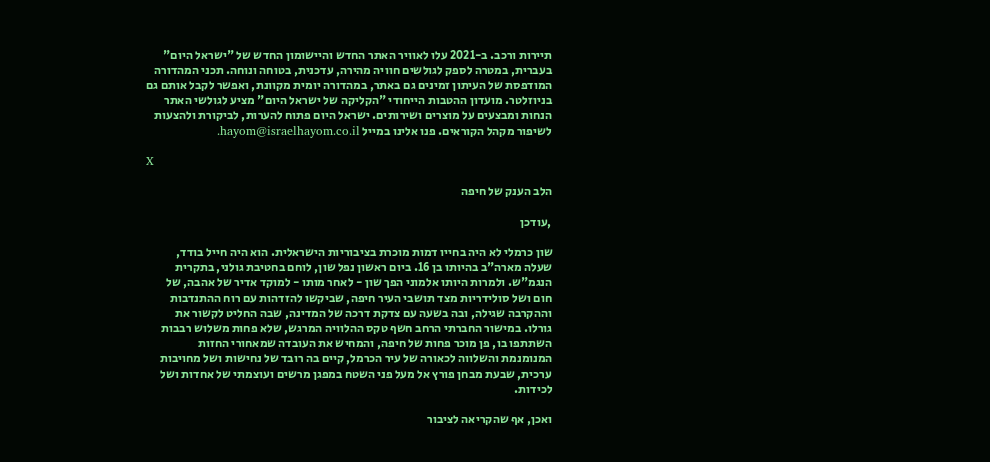תיירות ורכב. ב-2021 עלו לאוויר האתר החדש והיישומון החדש של "ישראל היום" בעברית, במטרה לספק לגולשים חוויה מהירה, עדכנית, בטוחה ונוחה. תכני המהדורה המודפסת של העיתון זמינים גם באתר, במהדורה יומית מקוונת, ואפשר לקבל אותם גם בניוזלטר. מועדון ההטבות הייחודי "הקליקה של ישראל היום" מציע לגולשי האתר הנחות ומבצעים על מוצרים ושירותים. ישראל היום פתוח להערות, לביקורת ולהצעות לשיפור מקהל הקוראים. פנו אלינו במייל hayom@israelhayom.co.il.

X

הלב הענק של חיפה

,עודכן

שון כרמלי לא היה בחייו דמות מוכרת בציבוריות הישראלית. הוא היה חייל בודד, שעלה מארה"ב בהיותו בן 16. ביום ראשון נפל שון, לוחם בחטיבת גולני, בתקרית הנגמ"ש. ולמרות היותו אלמוני הפך שון - לאחר מותו - למוקד אדיר של אהבה, של חום ושל סולידריות מצד תושבי העיר חיפה, שביקשו להזדהות עם רוח ההתנדבות וההקרבה שגילה, ובה בשעה עם צדקת דרכה של המדינה, שבה החליט לקשור את גורלו. במישור החברתי הרחב חשף טקס ההלוויה המרגש, שלא פחות משלוש רבבות השתתפו בו, פן מוכר פחות של חיפה, והמחיש את העובדה שמאחורי החזות המנומנמת והשלווה לכאורה של עיר הכרמל, קיים בה רובד של נחישות ושל מחויבות ערכית, שבעת מבחן פורץ אל מעל פני השטח במפגן מרשים ועוצמתי של אחדות ושל לכידות.

ואכן, אף שהקריאה לציבור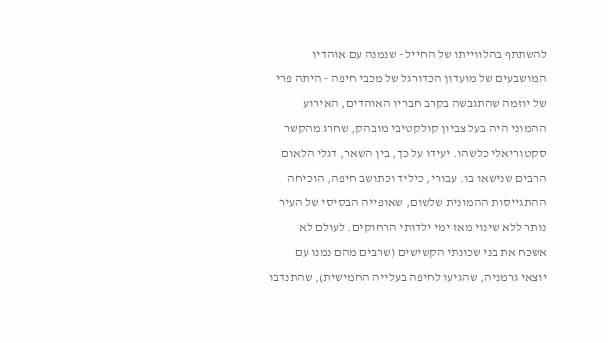להשתתף בהלווייתו של החייל - שנמנה עם אוהדיו המושבעים של מועדון הכדורגל של מכבי חיפה - היתה פרי של יוזמה שהתגבשה בקרב חבריו האוהדים, האירוע ההמוני היה בעל צביון קולקטיבי מובהק, שחרג מהקשר סקטוריאלי כלשהו. יעידו על כך, בין השאר, דגלי הלאום הרבים שנישאו בו. עבורי, כיליד וכתושב חיפה, הוכיחה ההתגייסות ההמונית שלשום, שאופייה הבסיסי של העיר נותר ללא שינוי מאז ימי ילדותי הרחוקים. לעולם לא אשכח את בני שכונתי הקשישים (שרבים מהם נמנו עם יוצאי גרמניה, שהגיעו לחיפה בעלייה החמישית), שהתנדבו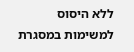ללא היסוס למשימות במסגרת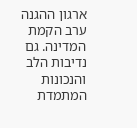ארגון ההגנה ערב הקמת המדינה. גם נדיבות הלב והנכונות המתמדת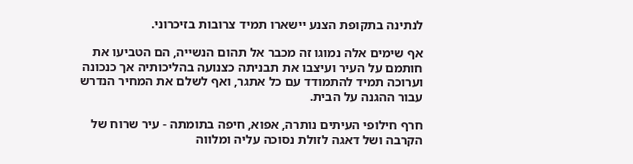לנתינה בתקופת הצנע יישארו תמיד צרובות בזיכרוני.

אף שימים אלה נמוגו זה מכבר אל תהום הנשייה, הם הטביעו את חותמם על העיר ועיצבו את תבניתה כצנועה בהליכותיה אך כנכונה וערוכה תמיד להתמודד עם כל אתגר, ואף לשלם את המחיר הנדרש עבור ההגנה על הבית.

חרף חילופי העיתים נותרה, אפוא, חיפה בתומתה - עיר שרוח של הקרבה ושל דאגה לזולת נסוכה עליה ומלווה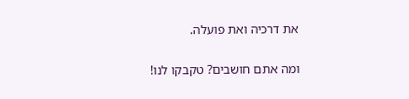את דרכיה ואת פועלה.

ומה אתם חושבים? טקבקו לנו!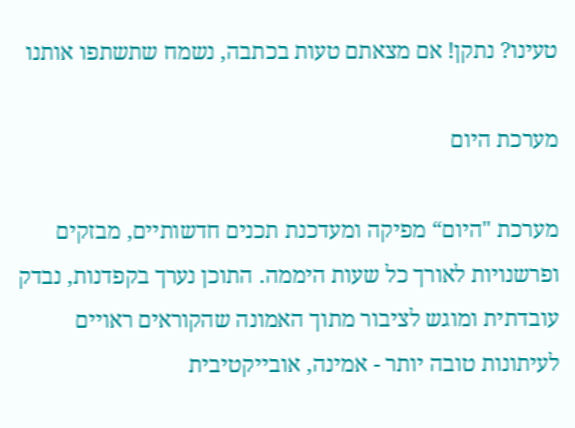טעינו? נתקן! אם מצאתם טעות בכתבה, נשמח שתשתפו אותנו

מערכת היום

מערכת "היום“ מפיקה ומעדכנת תכנים חדשותיים, מבזקים ופרשנויות לאורך כל שעות היממה. התוכן נערך בקפדנות, נבדק עובדתית ומוגש לציבור מתוך האמונה שהקוראים ראויים לעיתונות טובה יותר - אמינה, אובייקטיבית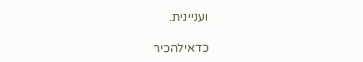ועניינית.

כדאילהכיר